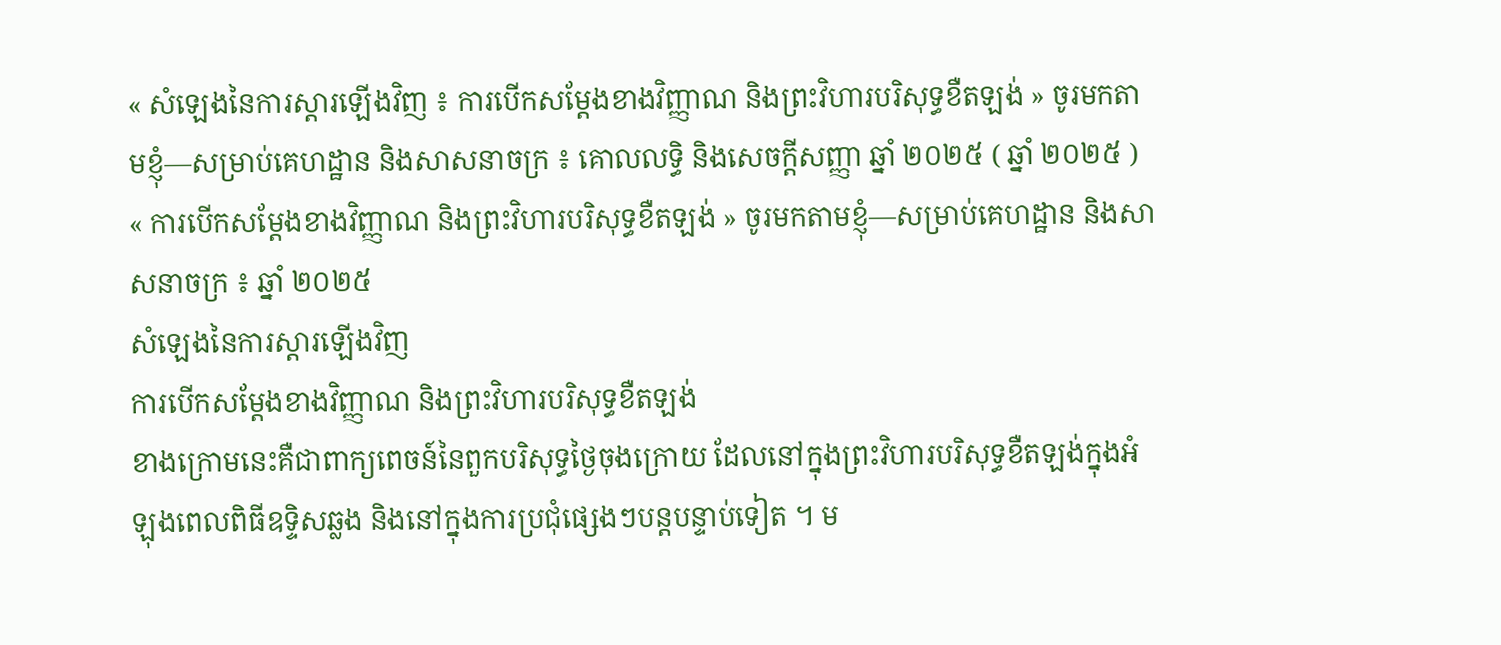« សំឡេងនៃការស្ដារឡើងវិញ ៖ ការបើកសម្ដែងខាងវិញ្ញាណ និងព្រះវិហារបរិសុទ្ធខឺតឡង់ » ចូរមកតាមខ្ញុំ—សម្រាប់គេហដ្ឋាន និងសាសនាចក្រ ៖ គោលលទ្ធិ និងសេចក្តីសញ្ញា ឆ្នាំ ២០២៥ ( ឆ្នាំ ២០២៥ )
« ការបើកសម្ដែងខាងវិញ្ញាណ និងព្រះវិហារបរិសុទ្ធខឺតឡង់ » ចូរមកតាមខ្ញុំ—សម្រាប់គេហដ្ឋាន និងសាសនាចក្រ ៖ ឆ្នាំ ២០២៥
សំឡេងនៃការស្ដារឡើងវិញ
ការបើកសម្ដែងខាងវិញ្ញាណ និងព្រះវិហារបរិសុទ្ធខឺតឡង់
ខាងក្រោមនេះគឺជាពាក្យពេចន៍នៃពួកបរិសុទ្ធថ្ងៃចុងក្រោយ ដែលនៅក្នុងព្រះវិហារបរិសុទ្ធខឺតឡង់ក្នុងអំឡុងពេលពិធីឧទ្ទិសឆ្លង និងនៅក្នុងការប្រជុំផ្សេងៗបន្តបន្ទាប់ទៀត ។ ម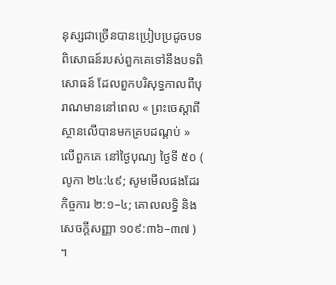នុស្សជាច្រើនបានប្រៀបប្រដូចបទពិសោធន៍របស់ពួកគេទៅនឹងបទពិសោធន៍ ដែលពួកបរិសុទ្ធកាលពីបុរាណមាននៅពេល « ព្រះចេស្តាពីស្ថានលើបានមកគ្របដណ្តប់ » លើពួកគេ នៅថ្ងៃបុណ្យ ថ្ងៃទី ៥០ ( លូកា ២៤:៤៩; សូមមើលផងដែរ កិច្ចការ ២:១–៤; គោលលទ្ធិ និងសេចក្ដីសញ្ញា ១០៩:៣៦–៣៧ ) ។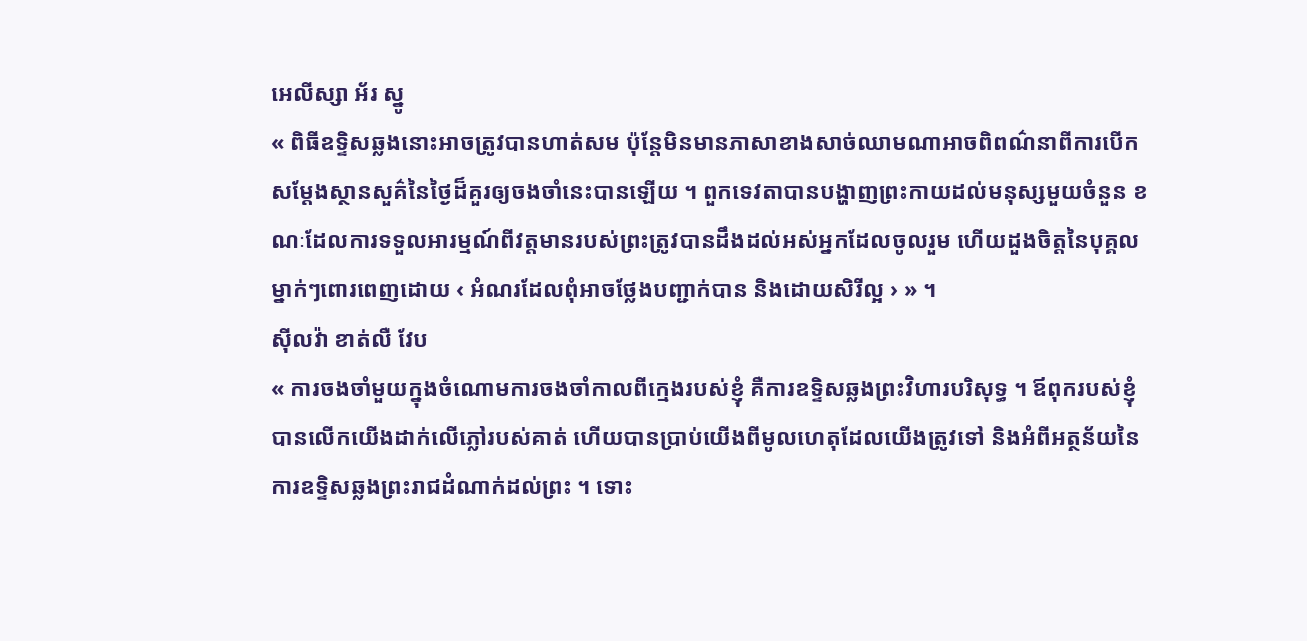អេលីស្សា អ័រ ស្នូ
« ពិធីឧទ្ទិសឆ្លងនោះអាចត្រូវបានហាត់សម ប៉ុន្តែមិនមានភាសាខាងសាច់ឈាមណាអាចពិពណ៌នាពីការបើកសម្តែងស្ថានសួគ៌នៃថ្ងៃដ៏គួរឲ្យចងចាំនេះបានឡើយ ។ ពួកទេវតាបានបង្ហាញព្រះកាយដល់មនុស្សមួយចំនួន ខណៈដែលការទទួលអារម្មណ៍ពីវត្តមានរបស់ព្រះត្រូវបានដឹងដល់អស់អ្នកដែលចូលរួម ហើយដួងចិត្តនៃបុគ្គលម្នាក់ៗពោរពេញដោយ ‹ អំណរដែលពុំអាចថ្លែងបញ្ជាក់បាន និងដោយសិរីល្អ › » ។
ស៊ីលវ៉ា ខាត់លឺ វែប
« ការចងចាំមួយក្នុងចំណោមការចងចាំកាលពីក្មេងរបស់ខ្ញុំ គឺការឧទ្ទិសឆ្លងព្រះវិហារបរិសុទ្ធ ។ ឪពុករបស់ខ្ញុំបានលើកយើងដាក់លើភ្លៅរបស់គាត់ ហើយបានប្រាប់យើងពីមូលហេតុដែលយើងត្រូវទៅ និងអំពីអត្ថន័យនៃការឧទ្ទិសឆ្លងព្រះរាជដំណាក់ដល់ព្រះ ។ ទោះ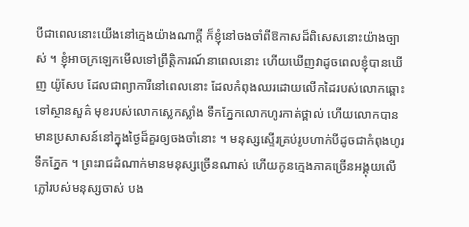បីជាពេលនោះយើងនៅក្មេងយ៉ាងណាក្តី ក៏ខ្ញុំនៅចងចាំពីឱកាសដ៏ពិសេសនោះយ៉ាងច្បាស់ ។ ខ្ញុំអាចក្រឡេកមើលទៅព្រឹត្តិការណ៍នាពេលនោះ ហើយឃើញវាដូចពេលខ្ញុំបានឃើញ យ៉ូសែប ដែលជាព្យាការីនៅពេលនោះ ដែលកំពុងឈរដោយលើកដៃរបស់លោកឆ្ពោះទៅស្ថានសួគ៌ មុខរបស់លោកស្លេកស្លាំង ទឹកភ្នែកលោកហូរកាត់ថ្ពាល់ ហើយលោកបានមានប្រសាសន៍នៅក្នុងថ្ងៃដ៏គួរឲ្យចងចាំនោះ ។ មនុស្សស្ទើរគ្រប់រូបហាក់បីដូចជាកំពុងហូរទឹកភ្នែក ។ ព្រះរាជដំណាក់មានមនុស្សច្រើនណាស់ ហើយកូនក្មេងភាគច្រើនអង្គុយលើភ្លៅរបស់មនុស្សចាស់ បង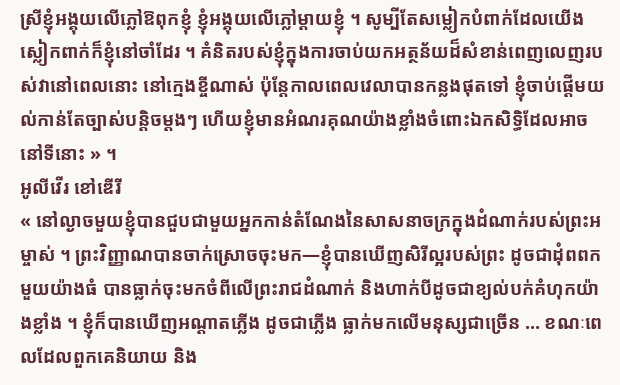ស្រីខ្ញុំអង្គុយលើភ្លៅឱពុកខ្ញុំ ខ្ញុំអង្គុយលើភ្លៅម្តាយខ្ញុំ ។ សូម្បីតែសម្លៀកបំពាក់ដែលយើងស្លៀកពាក់ក៏ខ្ញុំនៅចាំដែរ ។ គំនិតរបស់ខ្ញុំក្នុងការចាប់យកអត្ថន័យដ៏សំខាន់ពេញលេញរបស់វានៅពេលនោះ នៅក្មេងខ្ចីណាស់ ប៉ុន្តែកាលពេលវេលាបានកន្លងផុតទៅ ខ្ញុំចាប់ផ្តើមយល់កាន់តែច្បាស់បន្តិចម្តងៗ ហើយខ្ញុំមានអំណរគុណយ៉ាងខ្លាំងចំពោះឯកសិទ្ធិដែលអាចនៅទីនោះ » ។
អូលីវើរ ខៅឌើរី
« នៅល្ងាចមួយខ្ញុំបានជួបជាមួយអ្នកកាន់តំណែងនៃសាសនាចក្រក្នុងដំណាក់របស់ព្រះអម្ចាស់ ។ ព្រះវិញ្ញាណបានចាក់ស្រោចចុះមក—ខ្ញុំបានឃើញសិរីល្អរបស់ព្រះ ដូចជាដុំពពកមួយយ៉ាងធំ បានធ្លាក់ចុះមកចំពីលើព្រះរាជដំណាក់ និងហាក់បីដូចជាខ្យល់បក់គំហុកយ៉ាងខ្លាំង ។ ខ្ញុំក៏បានឃើញអណ្តាតភ្លើង ដូចជាភ្លើង ធ្លាក់មកលើមនុស្សជាច្រើន … ខណៈពេលដែលពួកគេនិយាយ និង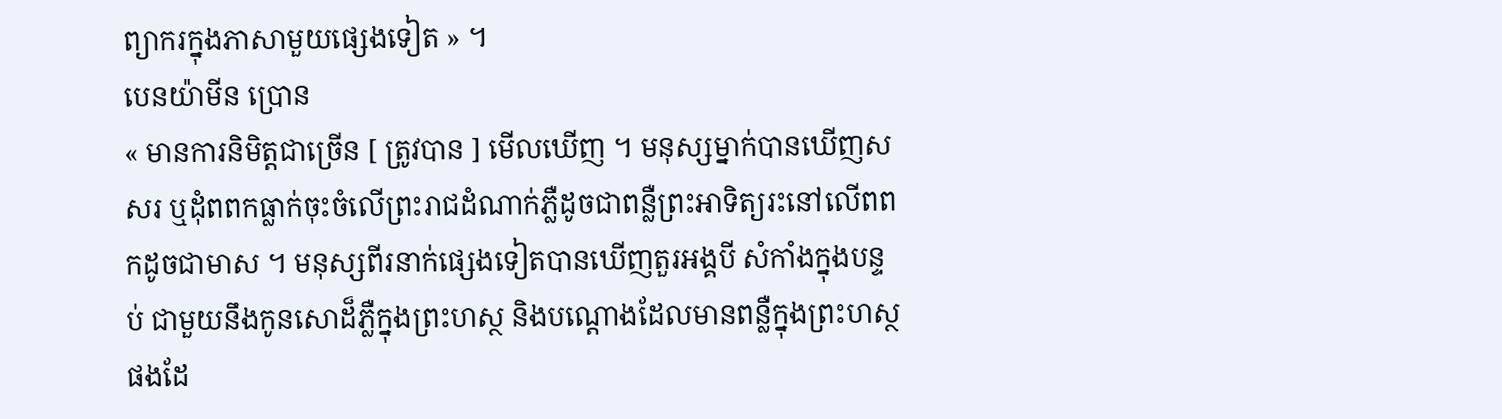ព្យាករក្នុងភាសាមួយផ្សេងទៀត » ។
បេនយ៉ាមីន ប្រោន
« មានការនិមិត្តជាច្រើន [ ត្រូវបាន ] មើលឃើញ ។ មនុស្សម្នាក់បានឃើញសសរ ឬដុំពពកធ្លាក់ចុះចំលើព្រះរាជដំណាក់ភ្លឺដូចជាពន្លឺព្រះអាទិត្យរះនៅលើពពកដូចជាមាស ។ មនុស្សពីរនាក់ផ្សេងទៀតបានឃើញតួរអង្គបី សំកាំងក្នុងបន្ទប់ ជាមួយនឹងកូនសោដ៏ភ្លឺក្នុងព្រះហស្ថ និងបណ្តោងដែលមានពន្លឺក្នុងព្រះហស្ថផងដែ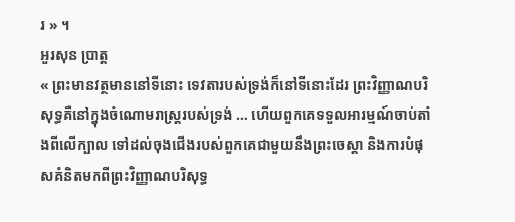រ » ។
អួរសុន ប្រាត្ត
« ព្រះមានវត្ថមាននៅទីនោះ ទេវតារបស់ទ្រង់ក៏នៅទីនោះដែរ ព្រះវិញ្ញាណបរិសុទ្ធគឺនៅក្នុងចំណោមរាស្រ្តរបស់ទ្រង់ … ហើយពួកគេទទួលអារម្មណ៍ចាប់តាំងពីលើក្បាល ទៅដល់ចុងជើងរបស់ពួកគេជាមួយនឹងព្រះចេស្តា និងការបំផុសគំនិតមកពីព្រះវិញ្ញាណបរិសុទ្ធ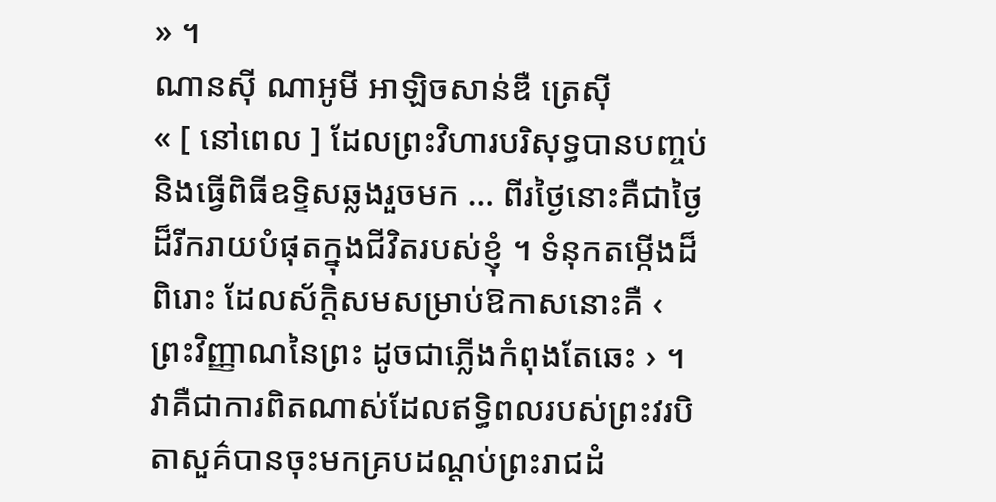» ។
ណានស៊ី ណាអូមី អាឡិចសាន់ឌឺ ត្រេស៊ី
« [ នៅពេល ] ដែលព្រះវិហារបរិសុទ្ធបានបញ្ចប់ និងធ្វើពិធីឧទ្ទិសឆ្លងរួចមក … ពីរថ្ងៃនោះគឺជាថ្ងៃដ៏រីករាយបំផុតក្នុងជីវិតរបស់ខ្ញុំ ។ ទំនុកតម្កើងដ៏ពិរោះ ដែលស័ក្តិសមសម្រាប់ឱកាសនោះគឺ ‹ ព្រះវិញ្ញាណនៃព្រះ ដូចជាភ្លើងកំពុងតែឆេះ › ។ វាគឺជាការពិតណាស់ដែលឥទ្ធិពលរបស់ព្រះវរបិតាសួគ៌បានចុះមកគ្របដណ្ដប់ព្រះរាជដំ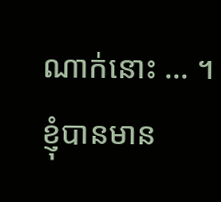ណាក់នោះ … ។ ខ្ញុំបានមាន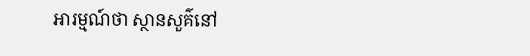អារម្មណ៍ថា ស្ថានសួគ៌នៅ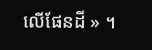លើផែនដី » ។